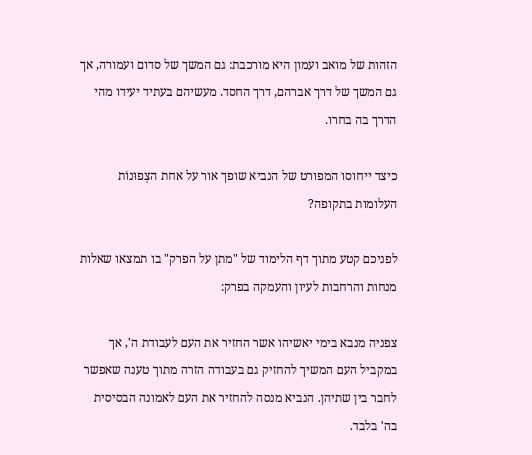הזהות של מואב ועמון היא מורכבת: גם המשך של סדום ועמורה, אך גם המשך של דרך אברהם, דרך החסד. מעשיהם בעתיד יעידו מהי הדרך בה בחרו.

כיצד ייחוסו המפורט של הנביא שופך אור על אחת הצְפוּנוֹת העלומות בתקופה?

לפניכם קטע מתוך דף הלימוד של "מתן על הפרק" בו תמצאו שאלות מנחות והרחבות לעיון והעמקה בפרק:

צפניה מנבא בימי יאשיהו אשר החזיר את העם לעבודת ה', אך במקביל העם המשיך להחזיק גם בעבודה הזרה מתוך טענה שאפשר לחבר בין שתיהן. הנביא מנסה להחזיר את העם לאמונה הבסיסית בה' בלבד.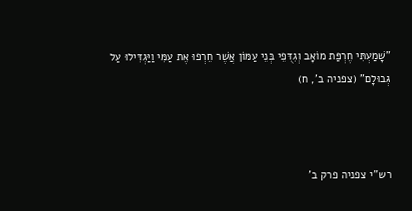"שָׁמַעְתִּי חֶרְפַּת מוֹאָב וְגִדֻּפֵי בְּנֵי עַמּוֹן אֲשֶׁר חֵרְפוּ אֶת עַמִּי וַיַּגְדִּילוּ עַל גְּבוּלָם" (צפניה ב', ח)



רש"י צפניה פרק ב'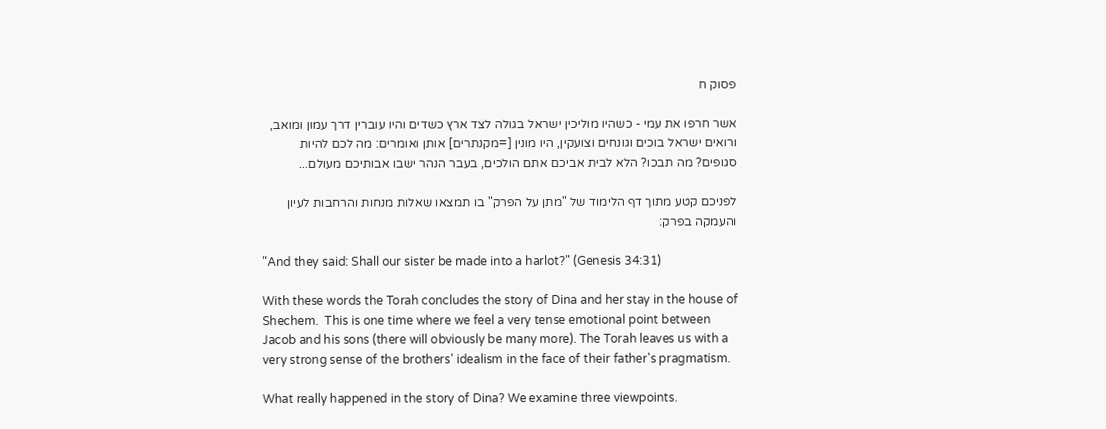פסוק ח

אשר חרפו את עמי - כשהיו מוליכין ישראל בגולה לצד ארץ כשדים והיו עוברין דרך עמון ומואב, ורואים ישראל בוכים וגונחים וצועקין, היו מונין [=מקנתרים] אותן ואומרים: מה לכם להיות סגופים? מה תבכו? הלא לבית אביכם אתם הולכים, בעבר הנהר ישבו אבותיכם מעולם...

לפניכם קטע מתוך דף הלימוד של "מתן על הפרק" בו תמצאו שאלות מנחות והרחבות לעיון והעמקה בפרק:

"And they said: Shall our sister be made into a harlot?" (Genesis 34:31)

With these words the Torah concludes the story of Dina and her stay in the house of Shechem.  This is one time where we feel a very tense emotional point between Jacob and his sons (there will obviously be many more). The Torah leaves us with a very strong sense of the brothers' idealism in the face of their father's pragmatism.

What really happened in the story of Dina? We examine three viewpoints.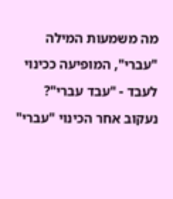מה משמעות המילה "עברי", המופיעה ככינוי לעבד - "עבד עברי"? נעקוב אחר הכינוי "עברי"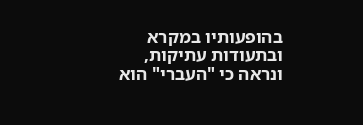בהופעותיו במקרא ובתעודות עתיקות, ונראה כי "העברי" הוא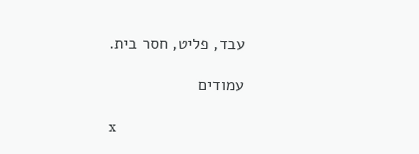עבד, פליט, חסר בית.

עמודים

x